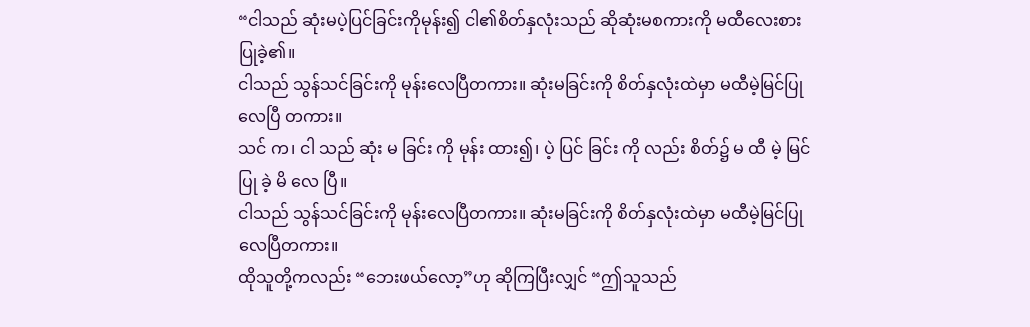“ငါသည် ဆုံးမပဲ့ပြင်ခြင်းကိုမုန်း၍ ငါ၏စိတ်နှလုံးသည် ဆိုဆုံးမစကားကို မထီလေးစားပြုခဲ့၏။
ငါသည် သွန်သင်ခြင်းကို မုန်းလေပြီတကား။ ဆုံးမခြင်းကို စိတ်နှလုံးထဲမှာ မထီမဲ့မြင်ပြုလေပြီ တကား။
သင် က၊ ငါ သည် ဆုံး မ ခြင်း ကို မုန်း ထား၍၊ ပဲ့ ပြင် ခြင်း ကို လည်း စိတ်၌ မ ထီ မဲ့ မြင် ပြု ခဲ့ မိ လေ ပြီ။
ငါသည် သွန်သင်ခြင်းကို မုန်းလေပြီတကား။ ဆုံးမခြင်းကို စိတ်နှလုံးထဲမှာ မထီမဲ့မြင်ပြုလေပြီတကား။
ထိုသူတို့ကလည်း “ဘေးဖယ်လော့”ဟု ဆိုကြပြီးလျှင် “ဤသူသည်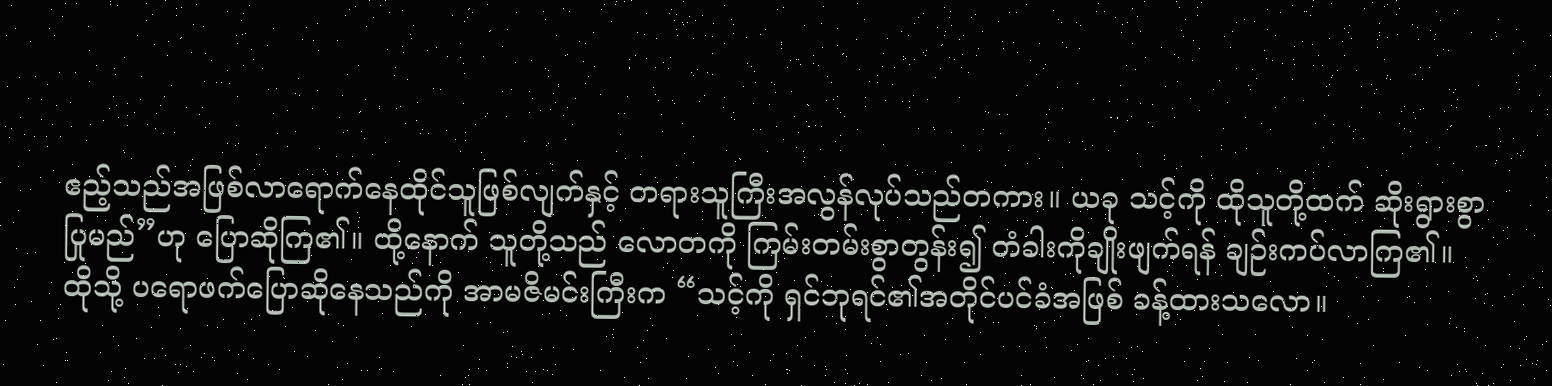ဧည့်သည်အဖြစ်လာရောက်နေထိုင်သူဖြစ်လျက်နှင့် တရားသူကြီးအလွန်လုပ်သည်တကား။ ယခု သင့်ကို ထိုသူတို့ထက် ဆိုးရွားစွာပြုမည်”ဟု ပြောဆိုကြ၏။ ထို့နောက် သူတို့သည် လောတကို ကြမ်းတမ်းစွာတွန်း၍ တံခါးကိုချိုးဖျက်ရန် ချဉ်းကပ်လာကြ၏။
ထိုသို့ ပရောဖက်ပြောဆိုနေသည်ကို အာမဇိမင်းကြီးက “သင့်ကို ရှင်ဘုရင်၏အတိုင်ပင်ခံအဖြစ် ခန့်ထားသလော။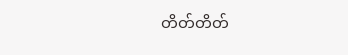တိတ်တိတ်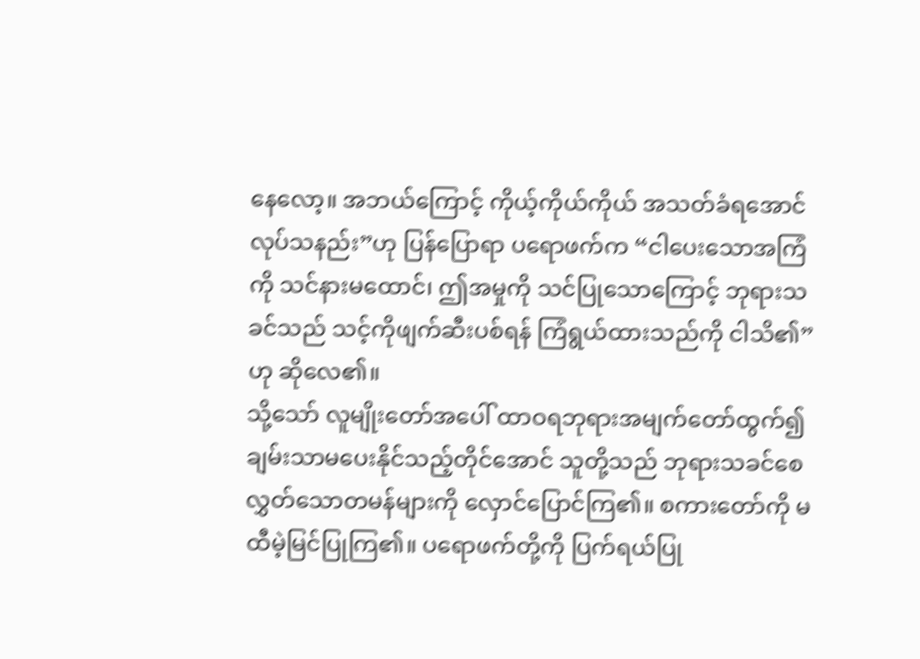နေလော့။ အဘယ်ကြောင့် ကိုယ့်ကိုယ်ကိုယ် အသတ်ခံရအောင်လုပ်သနည်း”ဟု ပြန်ပြောရာ ပရောဖက်က “ငါပေးသောအကြံကို သင်နားမထောင်၊ ဤအမှုကို သင်ပြုသောကြောင့် ဘုရားသခင်သည် သင့်ကိုဖျက်ဆီးပစ်ရန် ကြံရွယ်ထားသည်ကို ငါသိ၏”ဟု ဆိုလေ၏။
သို့သော် လူမျိုးတော်အပေါ် ထာဝရဘုရားအမျက်တော်ထွက်၍ ချမ်းသာမပေးနိုင်သည့်တိုင်အောင် သူတို့သည် ဘုရားသခင်စေလွှတ်သောတမန်များကို လှောင်ပြောင်ကြ၏။ စကားတော်ကို မထီမဲ့မြင်ပြုကြ၏။ ပရောဖက်တို့ကို ပြက်ရယ်ပြု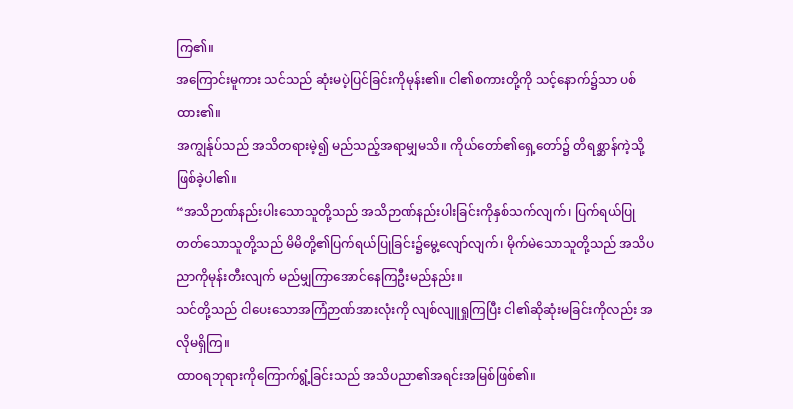ကြ၏။
အကြောင်းမူကား သင်သည် ဆုံးမပဲ့ပြင်ခြင်းကိုမုန်း၏။ ငါ၏စကားတို့ကို သင့်နောက်၌သာ ပစ်ထား၏။
အကျွန်ုပ်သည် အသိတရားမဲ့၍ မည်သည့်အရာမျှမသိ။ ကိုယ်တော်၏ရှေ့တော်၌ တိရစ္ဆာန်ကဲ့သို့ဖြစ်ခဲ့ပါ၏။
“အသိဉာဏ်နည်းပါးသောသူတို့သည် အသိဉာဏ်နည်းပါးခြင်းကိုနှစ်သက်လျက်၊ ပြက်ရယ်ပြုတတ်သောသူတို့သည် မိမိတို့၏ပြက်ရယ်ပြုခြင်း၌မွေ့လျော်လျက်၊ မိုက်မဲသောသူတို့သည် အသိပညာကိုမုန်းတီးလျက် မည်မျှကြာအောင်နေကြဦးမည်နည်း။
သင်တို့သည် ငါပေးသောအကြံဉာဏ်အားလုံးကို လျစ်လျူရှုကြပြီး ငါ၏ဆိုဆုံးမခြင်းကိုလည်း အလိုမရှိကြ။
ထာဝရဘုရားကိုကြောက်ရွံ့ခြင်းသည် အသိပညာ၏အရင်းအမြစ်ဖြစ်၏။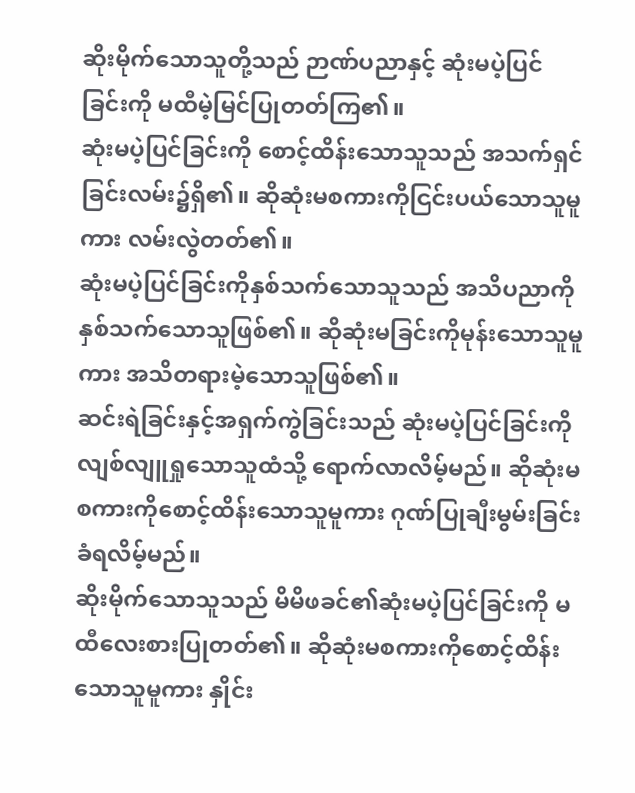ဆိုးမိုက်သောသူတို့သည် ဉာဏ်ပညာနှင့် ဆုံးမပဲ့ပြင်ခြင်းကို မထီမဲ့မြင်ပြုတတ်ကြ၏။
ဆုံးမပဲ့ပြင်ခြင်းကို စောင့်ထိန်းသောသူသည် အသက်ရှင်ခြင်းလမ်း၌ရှိ၏။ ဆိုဆုံးမစကားကိုငြင်းပယ်သောသူမူကား လမ်းလွဲတတ်၏။
ဆုံးမပဲ့ပြင်ခြင်းကိုနှစ်သက်သောသူသည် အသိပညာကိုနှစ်သက်သောသူဖြစ်၏။ ဆိုဆုံးမခြင်းကိုမုန်းသောသူမူကား အသိတရားမဲ့သောသူဖြစ်၏။
ဆင်းရဲခြင်းနှင့်အရှက်ကွဲခြင်းသည် ဆုံးမပဲ့ပြင်ခြင်းကိုလျစ်လျူရှုသောသူထံသို့ ရောက်လာလိမ့်မည်။ ဆိုဆုံးမစကားကိုစောင့်ထိန်းသောသူမူကား ဂုဏ်ပြုချီးမွမ်းခြင်းခံရလိမ့်မည်။
ဆိုးမိုက်သောသူသည် မိမိဖခင်၏ဆုံးမပဲ့ပြင်ခြင်းကို မထီလေးစားပြုတတ်၏။ ဆိုဆုံးမစကားကိုစောင့်ထိန်းသောသူမူကား နှိုင်း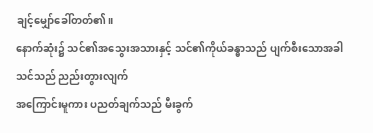ချင့်မျှော်ခေါ်တတ်၏။
နောက်ဆုံး၌ သင်၏အသွေးအသားနှင့် သင်၏ကိုယ်ခန္ဓာသည် ပျက်စီးသောအခါ သင်သည် ညည်းတွားလျက်
အကြောင်းမူကား ပညတ်ချက်သည် မီးခွက်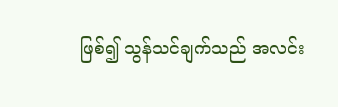ဖြစ်၍ သွန်သင်ချက်သည် အလင်း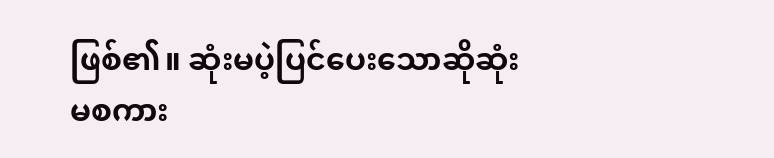ဖြစ်၏။ ဆုံးမပဲ့ပြင်ပေးသောဆိုဆုံးမစကား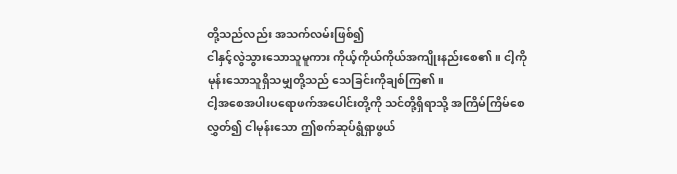တို့သည်လည်း အသက်လမ်းဖြစ်၍
ငါနှင့်လွဲသွားသောသူမူကား ကိုယ့်ကိုယ်ကိုယ်အကျိုးနည်းစေ၏။ ငါ့ကိုမုန်းသောသူရှိသမျှတို့သည် သေခြင်းကိုချစ်ကြ၏။
ငါ့အစေအပါးပရောဖက်အပေါင်းတို့ကို သင်တို့ရှိရာသို့ အကြိမ်ကြိမ်စေလွှတ်၍ ငါမုန်းသော ဤစက်ဆုပ်ရွံရှာဖွယ်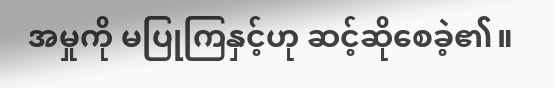အမှုကို မပြုကြနှင့်ဟု ဆင့်ဆိုစေခဲ့၏။